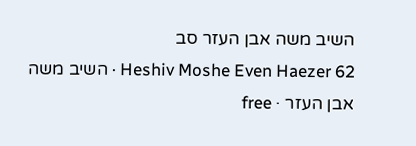השיב משה אבן העזר סב
Heshiv Moshe Even Haezer 62 · השיב משה אבן העזר · free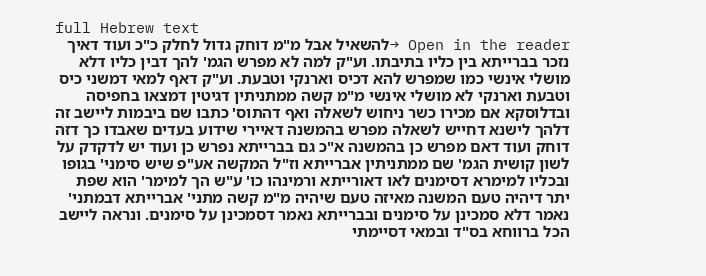full Hebrew text
Open in the reader →להשאיל אבל מ"מ דוחק גדול לחלק כ"כ ועוד דאיך נזכר בברייתא בין כליו בתיבתו. וע"ק למה לא מפרש הגמ' להך דבין כליו דלא מושלי אינשי כמו שמפרש להא דכיס וארנקי וטבעת. וע"ק דאף למאי דמשני כיס וטבעת וארנקי לא מושלי אינשי מ"מ קשה ממתניתין דגיטין דמצאו בחפיסה ובדלוסקא אם מכירו כשר ניחוש לשאלה ואף דהתוס' כתבו שם ביבמות ליישב זה דלהך לישנא דחייש לשאלה מפרש בהמשנה דאיירי שידוע בעדים שאבדו כך דזה דוחק ועוד דאם מפרש כן בהמשנה א"כ גם בברייתא נפרש כן ועוד יש לדקדק על לשון קושית הגמ' שם ממתניתין אברייתא וז"ל המקשה אע"פ שיש סימני' בגופו ובכליו למימרא דסימנים לאו דאורייתא ורמינהו כו' ע"ש הך למימר' הוא שפת יתר דיהיה טעם המשנה מאיזה טעם שיהיה מ"מ קשה מתני' אברייתא דבמתני' נאמר דלא סמכינן על סימנים ובברייתא נאמר דסמכינן על סימנים. ונראה ליישב הכל ברווחא בס"ד ובמאי דסיימתי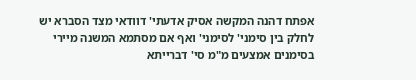אפתח דהנה המקשה אסיק אדעתי' דוודאי מצד הסברא יש לחלק בין סימני' לסימני' ואף אם מסתמא המשנה מיירי בסימנים אמצעים מ"מ סי' דברייתא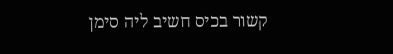קשור בכיס חשיב ליה סימן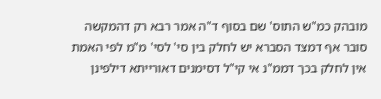מובהק כמ"ש התוס' שם בסוף ד"ה אמר רבא רק דהמקשה סובר אף דמצד הסברא יש לחלק בין סי' לסי' מ"מ לפי האמת אין לחלק בכך דממ"נ אי קי"ל דסימנים דאורייתא דילפינן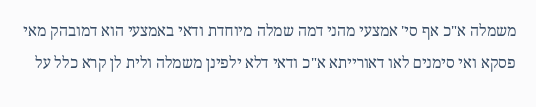משמלה א"כ אף סי' אמצעי מהני דמה שמלה מיוחדת ודאי באמצעי הוא דמובהק מאי פסקא ואי סימנים לאו דאורייתא א"כ ודאי דלא ילפינן משמלה ולית לן קרא כלל על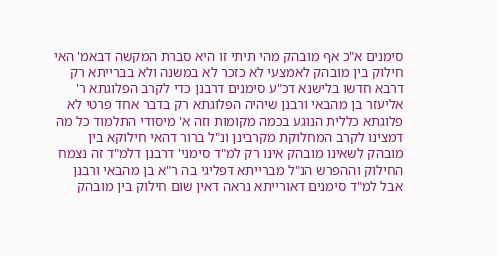סימנים א"כ אף מובהק מהי תיתי זו היא סברת המקשה דבאמ' האי חילוק בין מובהק לאמצעי לא כזכר לא במשנה ולא בברייתא רק דרבא חדשו בלישנא דכ"ע סימנים דרבנן כדי לקרב הפלוגתא ר' אליעזר בן מהבאי ורבנן שיהיה הפלוגתא רק בדבר אחד פרטי לא פלוגתא כללית הנוגע בכמה מקומות וזה א' מיסודי התלמוד כל מה דמצינו לקרב המחלוקת מקרבינן ונ"ל ברור דהאי חילוקא בין מובהק לשאינו מובהק אינו רק למ"ד סימני' דרבנן דלמ"ד זה נצמח החילוק וההפרש הנ"ל מברייתא דפליגי בה ר"א בן מהבאי ורבנן אבל למ"ד סימנים דאורייתא נראה דאין שום חילוק בין מובהק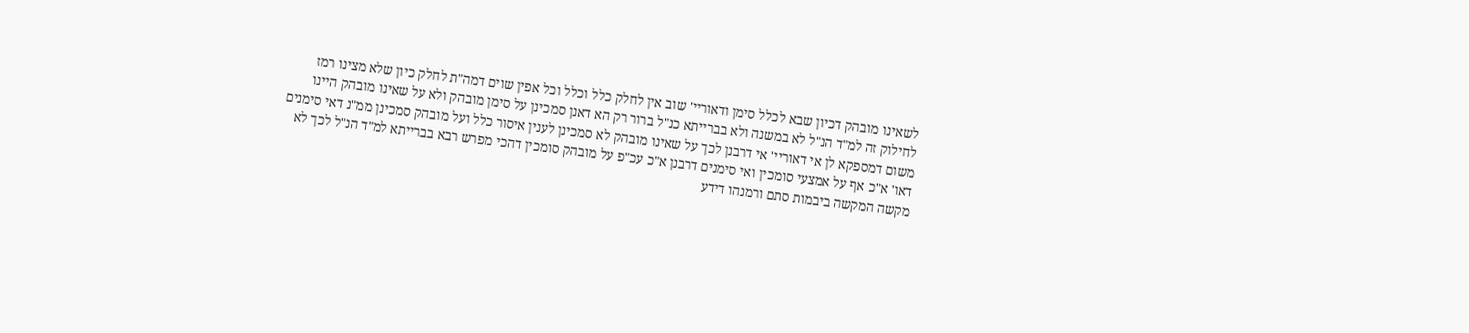לשאינו מובהק דכיון שבא לכלל סימן ודאוריי' שוב אין לחלק כלל וכלל וכל אפין שוים דמה"ת לחלק כיון שלא מצינו רמז לחילוק זה למ"ד הנ"ל לא במשנה ולא בברייתא כנ"ל ברור רק הא דאנן סמכינן על סימן מובהק ולא על שאינו מובהק היינו משום דמספקא לן אי דאוריי' אי דרבנן לכך על שאינו מובהק לא סמכינן לענין איסור כלל ועל מובהק סמכינן ממ"נ דאי סימנים דאו' א"כ אף על אמצעי סומכין ואי סימנים דרבנן א"כ עכ"פ על מובהק סומכין דהכי מפרש רבא בברייתא למ"ד הנ"ל לכך לא מקשה המקשה ביבמות סתם ורמנהו דידע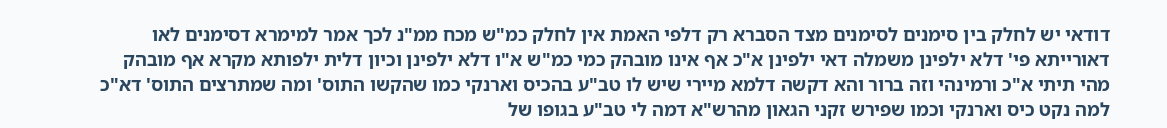דודאי יש לחלק בין סימנים לסימנים מצד הסברא רק דלפי האמת אין לחלק כמ"ש מכח ממ"נ לכך אמר למימרא דסימנים לאו דאורייתא פי' דלא ילפינן משמלה דאי ילפינן א"כ אף אינו מובהק כמי כמ"ש א"ו דלא ילפינן וכיון דלית ילפותא מקרא אף מובהק מהי תיתי א"כ ורמינהי וזה ברור והא דקשה דלמא מיירי שיש לו טב"ע בהכיס וארנקי כמו שהקשו התוס' ומה שמתרצים התוס' דא"כ למה נקט כיס וארנקי וכמו שפירש זקני הגאון מהרש"א דמה לי טב"ע בגופו של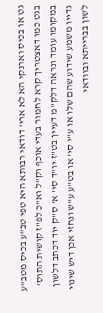גט או בכיס וארנקי הא לא ארי' דודאי רבותא היא טפי טב"ע בכיס מטב"ע בגט כמו דאצטריך קרא לחמור בעדי אוכף וק"ל וא"כ לפ"ז קושית התוס' במקומו עומד ונראה דלק"מ דעיין בט"ז יו"ד סי' א' ס"ק יוד דכתב דלשון גדייו משמע שידוע שהם שלו או ע"י סי' או בט"ע ע"ש ונחזי אכן דיש שינוי לשון בברייתא ובוודאי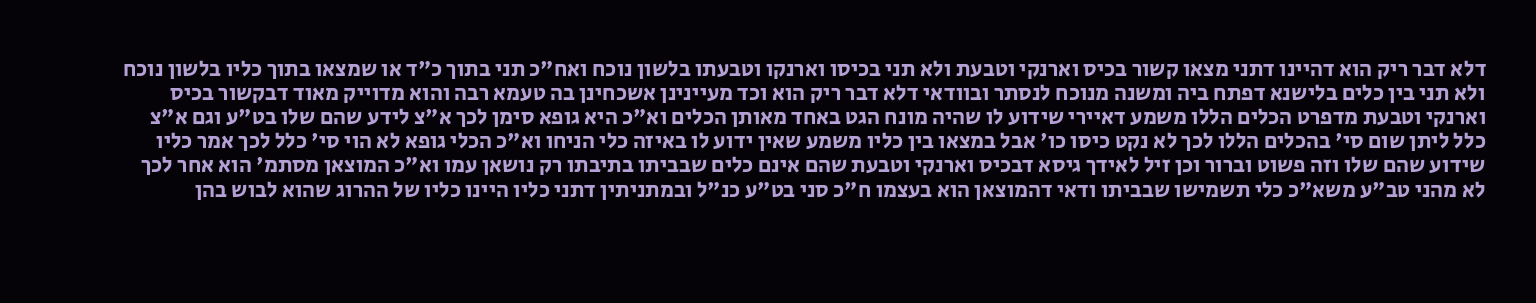דלא דבר ריק הוא דהיינו דתני מצאו קשור בכיס וארנקי וטבעת ולא תני בכיסו וארנקו וטבעתו בלשון נוכח ואח"כ תני בתוך כ"ד או שמצאו בתוך כליו בלשון נוכח ולא תני בין כלים בלישנא דפתח ביה ומשנה מנוכח לנסתר ובוודאי דלא דבר ריק הוא וכד מעיינינן אשכחינן בה טעמא רבה והוא מדוייק מאוד דבקשור בכיס וארנקי וטבעת מדפרט הכלים הללו משמע דאיירי שידוע לו שהיה מונח הגט באחד מאותן הכלים וא"כ היא גופא סימן לכך א"צ לידע שהם שלו בט"ע וגם א"צ כלל ליתן שום סי' בהכלים הללו לכך לא נקט כיסו כו' אבל במצאו בין כליו משמע שאין ידוע לו באיזה כלי הניחו וא"כ הכלי גופא לא הוי סי' כלל לכך אמר כליו שידוע שהם שלו וזה פשוט וברור וכן זיל לאידך גיסא דבכיס וארנקי וטבעת שהם אינם כלים שבביתו בתיבתו רק נושאן עמו וא"כ המוצאן מסתמ' הוא אחר לכך לא מהני טב"ע משא"כ כלי תשמישו שבביתו ודאי דהמוצאן הוא בעצמו ח"כ סני בט"ע כנ"ל ובמתניתין דתני כליו היינו כליו של ההרוג שהוא לבוש בהן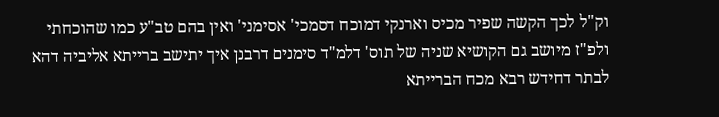וק"ל לכך הקשה שפיר מכיס וארנקי דמוכח דסמכי' אסימני' ואין בהם טב"ע כמו שהוכחתי ולפ"ז מיושב גם הקושיא שניה של תוס' דלמ"ד סימנים דרבנן איך יתישב ברייתא אליביה דהא לבתר דחידש רבא מכח הברייתא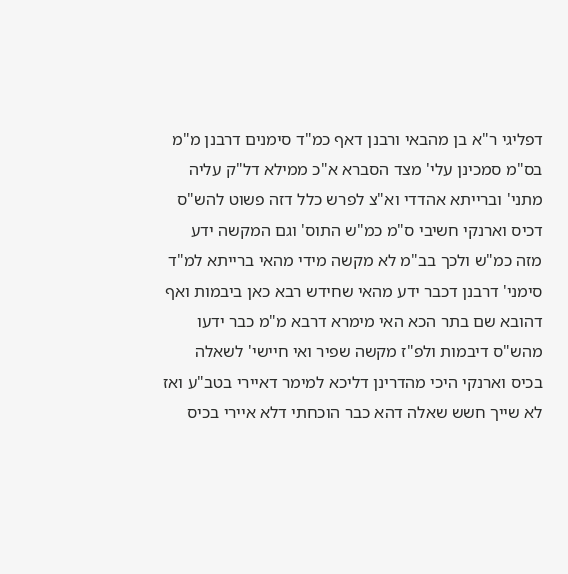דפליגי ר"א בן מהבאי ורבנן דאף כמ"ד סימנים דרבנן מ"מ בס"מ סמכינן עלי' מצד הסברא א"כ ממילא דל"ק עליה מתני' וברייתא אהדדי וא"צ לפרש כלל דזה פשוט להש"ס דכיס וארנקי חשיבי ס"מ כמ"ש התוס' וגם המקשה ידע מזה כמ"ש ולכך בב"מ לא מקשה מידי מהאי ברייתא למ"ד סימני' דרבנן דכבר ידע מהאי שחידש רבא כאן ביבמות ואף דהובא שם בתר הכא האי מימרא דרבא מ"מ כבר ידעו מהש"ס דיבמות ולפ"ז מקשה שפיר ואי חיישי' לשאלה בכיס וארנקי היכי מהדרינן דליכא למימר דאיירי בטב"ע ואז לא שייך חשש שאלה דהא כבר הוכחתי דלא איירי בכיס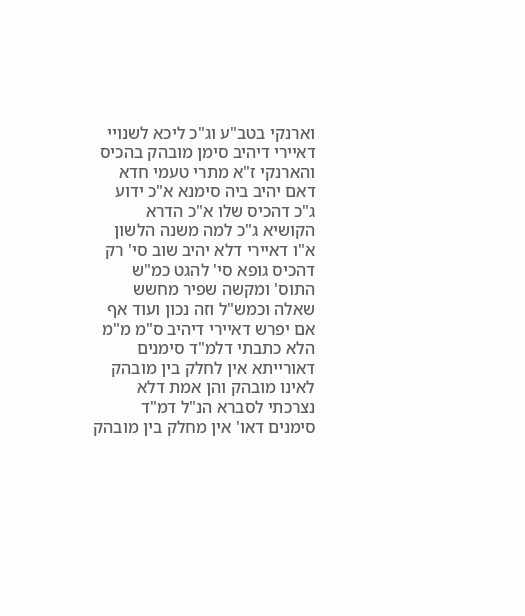וארנקי בטב"ע וג"כ ליכא לשנויי דאיירי דיהיב סימן מובהק בהכיס והארנקי ז"א מתרי טעמי חדא דאם יהיב ביה סימנא א"כ ידוע ג"כ דהכיס שלו א"כ הדרא הקושיא ג"כ למה משנה הלשון א"ו דאיירי דלא יהיב שוב סי' רק דהכיס גופא סי' להגט כמ"ש התוס' ומקשה שפיר מחשש שאלה וכמש"ל וזה נכון ועוד אף אם יפרש דאיירי דיהיב ס"מ מ"מ הלא כתבתי דלמ"ד סימנים דאורייתא אין לחלק בין מובהק לאינו מובהק והן אמת דלא נצרכתי לסברא הנ"ל דמ"ד סימנים דאו' אין מחלק בין מובהק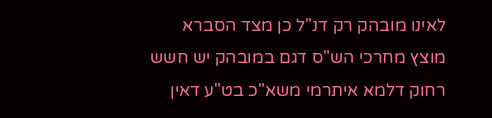לאינו מובהק רק דנ"ל כן מצד הסברא מוצץ מחרכי הש"ס דגם במובהק יש חשש רחוק דלמא איתרמי משא"כ בט"ע דאין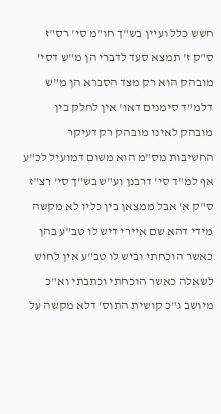חשש כלל ועיין בש"ך חו"מ סי' רס"ז ס"ק ז' תמצא סעד לדברי הן מ"ש דסי' מובהק הוא רק מצד הסברא הן מ"ש דלמ"ד סימנים דאו' אין לחלק בין מובהק לאינו מובהק רק דעיקר החשיבות מס"מ הוא משום דמועיל לכ"ע אף למ"ד סי' דרבנן וע"ש בש"ך סי' רצ"ז ס"ק א' אבל ממצאן בין כליו לא מקשה מידי דהא שם איירי דיש לו טב"ע בהן כאשר הוכחתי וביש לו טב"ע אין לחוש לשאלה כאשר הוכחתי וכתבתי וא"כ מיושב ג"כ קושית התוס' דלא מקשה על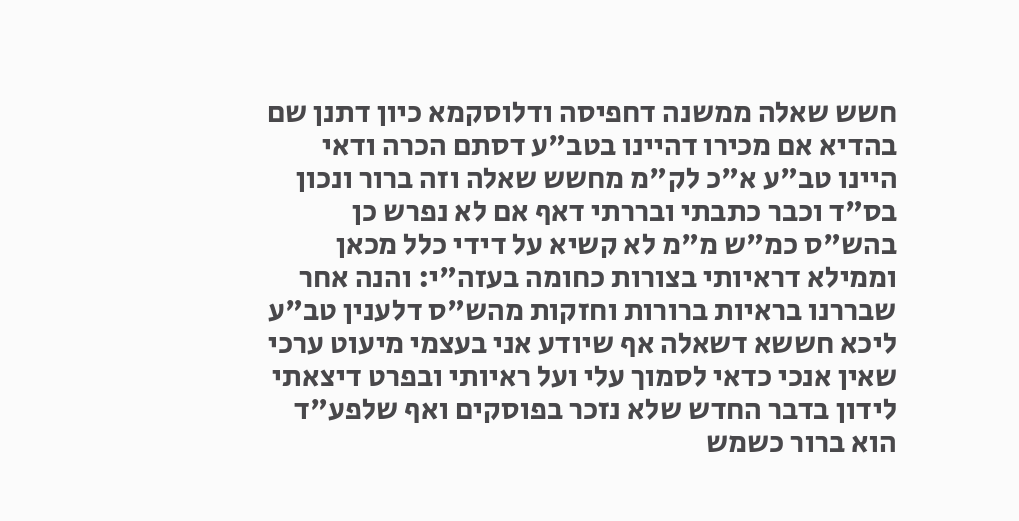חשש שאלה ממשנה דחפיסה ודלוסקמא כיון דתנן שם בהדיא אם מכירו דהיינו בטב"ע דסתם הכרה ודאי היינו טב"ע א"כ לק"מ מחשש שאלה וזה ברור ונכון בס"ד וכבר כתבתי ובררתי דאף אם לא נפרש כן בהש"ס כמ"ש מ"מ לא קשיא על דידי כלל מכאן וממילא דראיותי בצורות כחומה בעזה"י: והנה אחר שבררנו בראיות ברורות וחזקות מהש"ס דלענין טב"ע ליכא חששא דשאלה אף שיודע אני בעצמי מיעוט ערכי שאין אנכי כדאי לסמוך עלי ועל ראיותי ובפרט דיצאתי לידון בדבר החדש שלא נזכר בפוסקים ואף שלפע"ד הוא ברור כשמש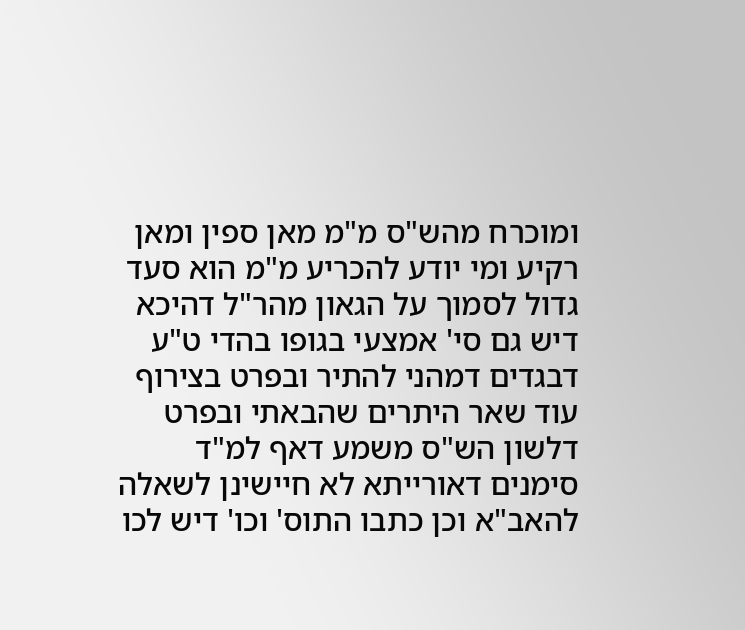ומוכרח מהש"ס מ"מ מאן ספין ומאן רקיע ומי יודע להכריע מ"מ הוא סעד גדול לסמוך על הגאון מהר"ל דהיכא דיש גם סי' אמצעי בגופו בהדי ט"ע דבגדים דמהני להתיר ובפרט בצירוף עוד שאר היתרים שהבאתי ובפרט דלשון הש"ס משמע דאף למ"ד סימנים דאורייתא לא חיישינן לשאלה להאב"א וכן כתבו התוס' וכו' דיש לכו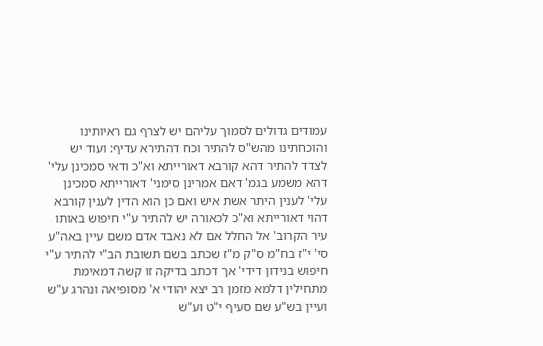עמודים גדולים לסמוך עליהם יש לצרף גם ראיותינו והוכחתינו מהש"ס להתיר וכח דהתירא עדיף: ועוד יש לצדד להתיר דהא קורבא דאורייתא וא"כ ודאי סמכינן עלי' דהא משמע בגמ' דאם אמרינן סימני' דאורייתא סמכינן עלי' לענין היתר אשת איש ואם כן הוא הדין לענין קורבא דהוי דאורייתא וא"כ לכאורה יש להתיר ע"י חיפוש באותו עיר הקרוב' אל החלל אם לא נאבד אדם משם עיין באה"ע סי' י"ז בח"מ ס"ק מ"ז שכתב בשם תשובת הב"י להתיר ע"י חיפוש בנידון דידי' אך דכתב בדיקה זו קשה דמאימת מתחילין דלמא מזמן רב יצא יהודי א' מסופיאה ונהרג ע"ש ועיין בש"ע שם סעיף י"ט וע"ש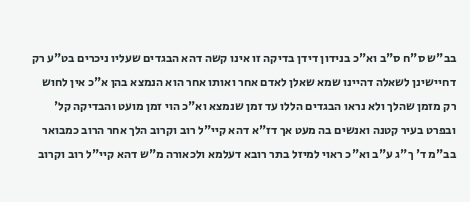בב"ש ס"ח ס"ב וא"כ בנידון דידן בדיקה זו אינו קשה דהא הבגדים שעליו ניכרים בט"ע רק דחיישינן לשאלה דהיינו שמא שאלן לאדם אחר ואותו אחר הוא הנמצא בהן א"כ אין לחוש רק מזמן שהלך ולא נראו הבגדים הללו עד זמן שנמצא וא"כ הוי זמן מועט והבדיקה קל' ובפרט בעיר קטנה ואנשים בה מעט אך דז"א דהא קיי"ל רוב וקרוב הלך אחר הרוב כמבואר בב"מ ד' ך"ג ע"ב וא"כ ראוי למיזל בתר רובא דעלמא ולכאורה מ"ש דהא קיי"ל רוב וקרוב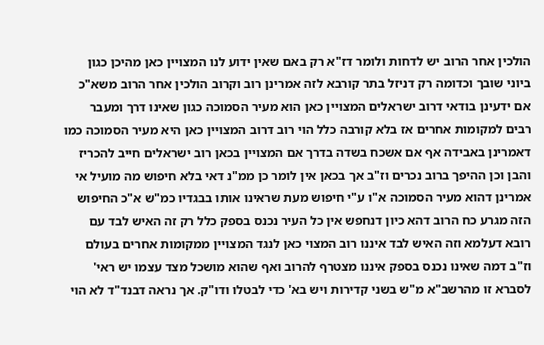הולכין אחר הרוב יש לדחות ולומר דז"א רק באם שאין ידוע לנו המצויין כאן מהיכן כגון ביוני שובך וכדומה רק דניזל בתר קורבא לזה אמרינן רוב וקרוב הולכין אחר הרוב משא"כ אם ידעינן בודאי דרוב ישראלים המצויין כאן הוא מעיר הסמוכה כגון שאינו דרך ומעבר רבים למקומות אחרים אז בלא קורבה כלל הוי רוב דרוב המצויין כאן היא מעיר הסמוכה כמו דאמרינן באבידה אף אם אשכח בשדה בדרך אם המצויין בכאן רוב ישראלים חייב להכריז והבן וכן ההיפך ברוב נכרים וז"ב אך בכאן אין לומר כן ממ"נ דאי בלא חיפוש מה מועיל אי אמרינן דהוא מעיר הסמוכה א"ו ע"י חיפוש מעת שראינו אותו בבגדיו כמ"ש א"כ החיפוש הזה מגרע כח הרוב דהא כיון דנחפש אין כל העיר נכנס בספק כלל רק זה האיש לבד עם רובא דעלמא וזה האיש לבד איננו רוב המצוי כאן לנגד המצויין ממקומות אחרים בעולם וז"ב דמה שאינו נכנס בספק איננו מצטרף להרוב ואף שהוא מושכל מצד עצמו יש ראי' לסברא זו מהרשב"א מ"ש בשני קדירות ויש בא' כדי לבטלו ודו"ק. אך נראה דבנד"ד לא הוי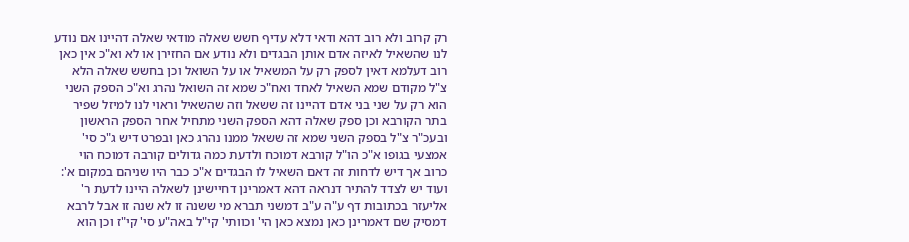רק קרוב ולא רוב דהא ודאי דלא עדיף חשש שאלה מודאי שאלה דהיינו אם נודע לנו שהשאיל לאיזה אדם אותן הבגדים ולא נודע אם החזירן או לא וא"כ אין כאן רוב דעלמא דאין לספק רק על המשאיל או על השואל וכן בחשש שאלה הלא צ"ל מקודם שמא השאיל לאחד ואח"כ שמא זה השואל נהרג וא"כ הספק השני הוא רק על שני בני אדם דהיינו זה ששאל וזה שהשאיל וראוי לנו למיזל שפיר בתר הקורבא וכן ספק שאלה דהא הספק השני מתחיל אחר הספק הראשון ובעכ"ר צ"ל בספק השני שמא זה ששאל ממנו נהרג כאן ובפרט דיש ג"כ סי' אמצעי בגופו א"כ הו"ל קורבא דמוכח ולדעת כמה גדולים קורבה דמוכח הוי כרוב אך דיש לדחות זה דאם השאיל לו הבגדים א"כ כבר היו שניהם במקום א': ועוד יש לצדד להתיר דנראה דהא דאמרינן דחיישינן לשאלה היינו לדעת ר' אליעזר בכתובות דף ע"ה ע"ב דמשני תברא מי ששנה זו לא שנה זו אבל לרבא דמסיק שם דאמרינן כאן נמצא כאן הי' וכוותי' קי"ל באה"ע סי' קי"ז וכן הוא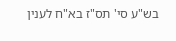בש"ע סי' תס"ז בא"ח לענין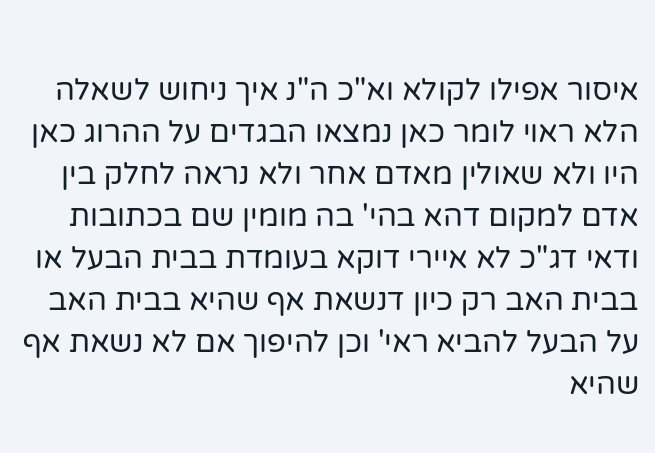איסור אפילו לקולא וא"כ ה"נ איך ניחוש לשאלה הלא ראוי לומר כאן נמצאו הבגדים על ההרוג כאן היו ולא שאולין מאדם אחר ולא נראה לחלק בין אדם למקום דהא בהי' בה מומין שם בכתובות ודאי דג"כ לא איירי דוקא בעומדת בבית הבעל או בבית האב רק כיון דנשאת אף שהיא בבית האב על הבעל להביא ראי' וכן להיפוך אם לא נשאת אף שהיא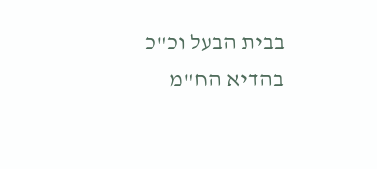בבית הבעל וכ"כ בהדיא הח"מ